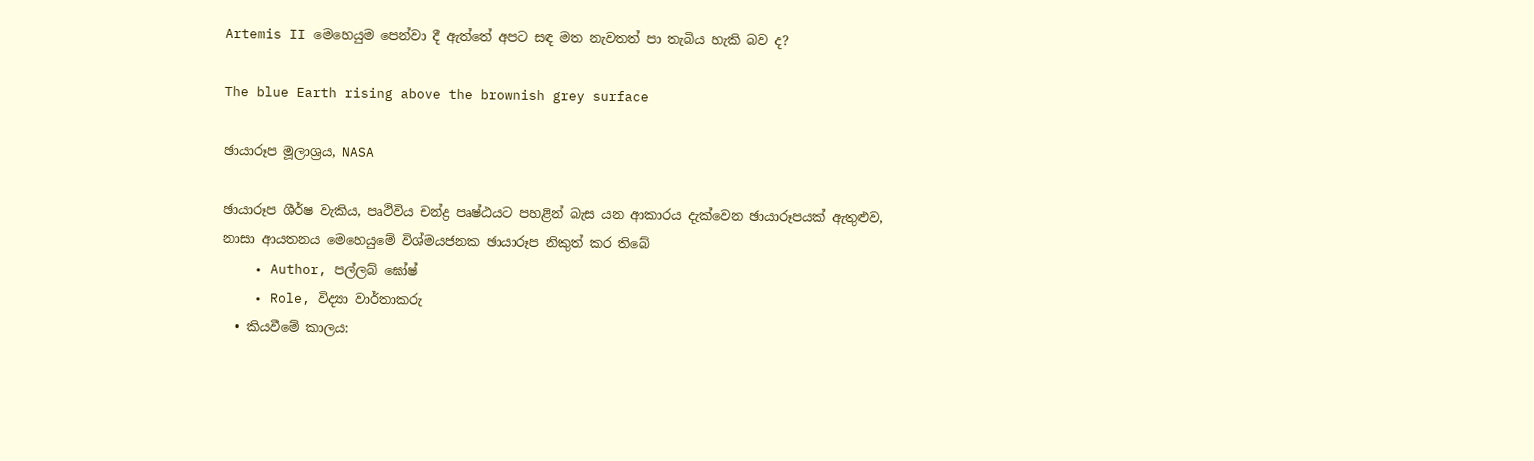Artemis II මෙහෙයුම පෙන්වා දී ඇත්තේ අපට සඳ මත නැවතත් පා තැබිය හැකි බව ද?

The blue Earth rising above the brownish grey surface

ඡායාරූප මූලාශ්‍රය, NASA

ඡායාරූප ශීර්ෂ වැකිය, පෘථිවිය චන්ද්‍ර පෘෂ්ඨයට පහළින් බැස යන ආකාරය දැක්වෙන ඡායාරූපයක් ඇතුළුව, නාසා ආයතනය මෙහෙයුමේ විශ්මයජනක ඡායාරූප නිකුත් කර තිබේ
    • Author, පල්ලබ් ඝෝෂ්
    • Role, විද්‍යා වාර්තාකරු
  • කියවීමේ කාලය: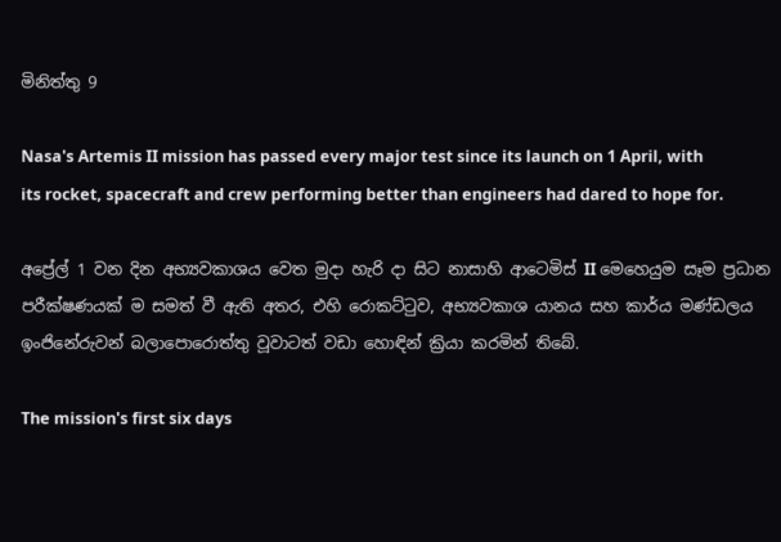මිනිත්තු 9

Nasa's Artemis II mission has passed every major test since its launch on 1 April, with its rocket, spacecraft and crew performing better than engineers had dared to hope for.

අප්‍රේල් 1 වන දින අභ්‍යවකාශය වෙත මුදා හැරි දා සිට නාසාහි ආටෙමිස් II මෙහෙයුම සෑම ප්‍රධාන පරීක්ෂණයක් ම සමත් වී ඇති අතර, එහි රොකට්ටුව, අභ්‍යවකාශ යානය සහ කාර්ය මණ්ඩලය ඉංජිනේරුවන් බලාපොරොත්තු වූවාටත් වඩා හොඳින් ක්‍රියා කරමින් තිබේ.

The mission's first six days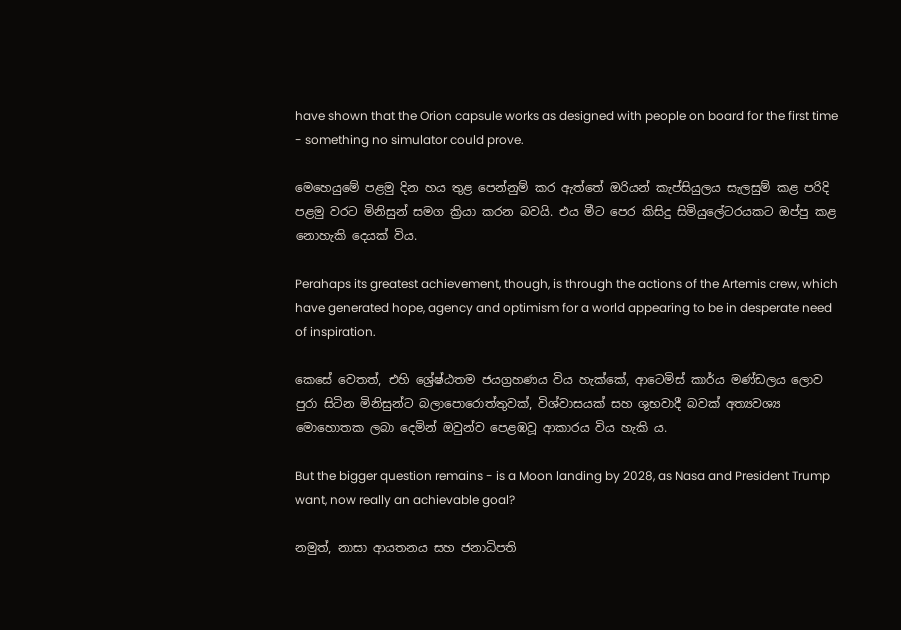have shown that the Orion capsule works as designed with people on board for the first time - something no simulator could prove.

මෙහෙයුමේ පළමු දින හය තුළ පෙන්නුම් කර ඇත්තේ ඔරියන් කැප්සියුලය සැලසුම් කළ පරිදි පළමු වරට මිනිසුන් සමග ක්‍රියා කරන බවයි. එය මීට පෙර කිසිදු සිමියුලේටරයකට ඔප්පු කළ නොහැකි දෙයක් විය.

Perahaps its greatest achievement, though, is through the actions of the Artemis crew, which have generated hope, agency and optimism for a world appearing to be in desperate need of inspiration.

කෙසේ වෙතත්, එහි ශ්‍රේෂ්ඨතම ජයග්‍රහණය විය හැක්කේ, ආටෙමිස් කාර්ය මණ්ඩලය ලොව පුරා සිටින මිනිසුන්ට බලාපොරොත්තුවක්, විශ්වාසයක් සහ ශුභවාදී බවක් අත්‍යවශ්‍ය මොහොතක ලබා දෙමින් ඔවුන්ව පෙළඹවූ ආකාරය විය හැකි ය.

But the bigger question remains - is a Moon landing by 2028, as Nasa and President Trump want, now really an achievable goal?

නමුත්, නාසා ආයතනය සහ ජනාධිපති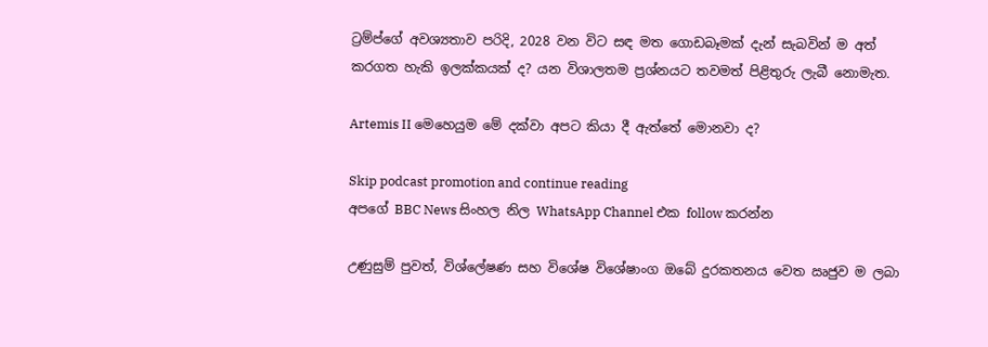ට්‍රම්ප්ගේ අවශ්‍යතාව පරිදි, 2028 වන විට සඳ මත ගොඩබෑමක් දැන් සැබවින් ම අත් කරගත හැකි ඉලක්කයක් ද? යන විශාලතම ප්‍රශ්නයට තවමත් පිළිතුරු ලැබී නොමැත.

Artemis II මෙහෙයුම මේ දක්වා අපට කියා දී ඇත්තේ මොනවා ද?

Skip podcast promotion and continue reading
අපගේ BBC News සිංහල නිල WhatsApp Channel එක follow කරන්න

උණුසුම් පුවත්, විශ්ලේෂණ සහ විශේෂ විශේෂාංග ඔබේ දුරකතනය වෙත ඍජුව ම ලබා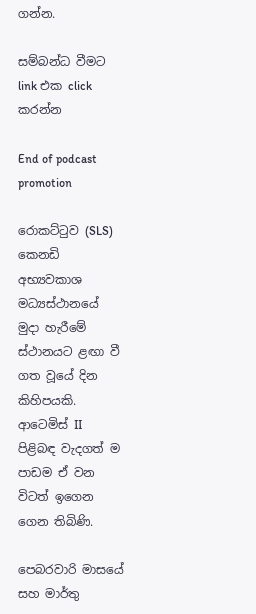ගන්න.

සම්බන්ධ වීමට link එක click කරන්න

End of podcast promotion

රොකට්ටුව (SLS) කෙනඩි අභ්‍යවකාශ මධ්‍යස්ථානයේ මුදා හැරීමේ ස්ථානයට ළඟා වී ගත වූයේ දින කිහිපයකි. ආටෙමිස් II පිළිබඳ වැදගත් ම පාඩම ඒ වන විටත් ඉගෙන ගෙන තිබිණි.

පෙබරවාරි මාසයේ සහ මාර්තු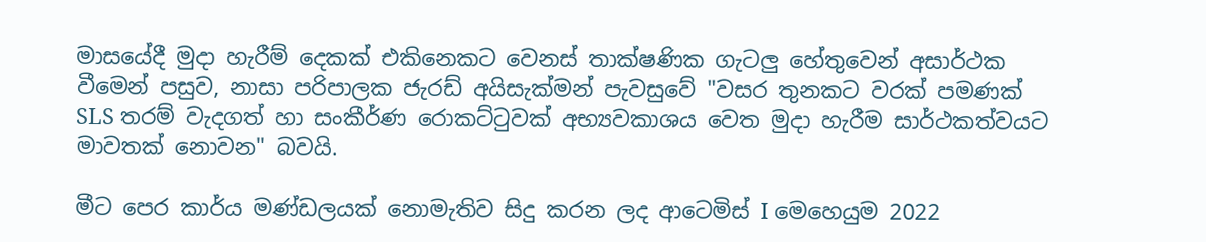මාසයේදී මුදා හැරීම් දෙකක් එකිනෙකට වෙනස් තාක්ෂණික ගැටලු හේතුවෙන් අසාර්ථක වීමෙන් පසුව, නාසා පරිපාලක ජැරඩ් අයිසැක්මන් පැවසුවේ "වසර තුනකට වරක් පමණක් SLS තරම් වැදගත් හා සංකීර්ණ රොකට්ටුවක් අභ්‍යවකාශය වෙත මුදා හැරීම සාර්ථකත්වයට මාවතක් නොවන" බවයි.

මීට පෙර කාර්ය මණ්ඩලයක් නොමැතිව සිදු කරන ලද ආටෙමිස් I මෙහෙයුම 2022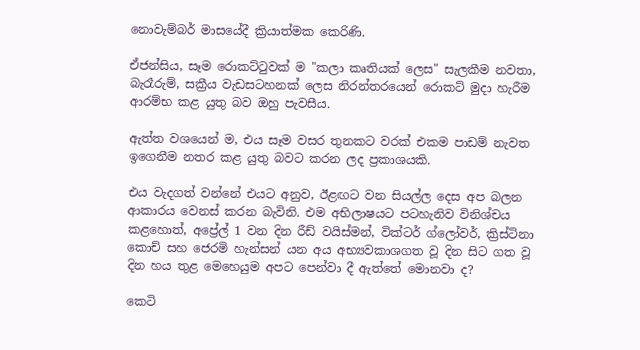නොවැම්බර් මාසයේදී ක්‍රියාත්මක කෙරිණි.

ඒජන්සිය, සෑම රොකට්ටුවක් ම "කලා කෘතියක් ලෙස" සැලකීම නවතා, බැරෑරුම්, සක්‍රීය වැඩසටහනක් ලෙස නිරන්තරයෙන් රොකට් මුදා හැරීම ආරම්භ කළ යුතු බව ඔහු පැවසීය.

ඇත්ත වශයෙන් ම, එය සෑම වසර තුනකට වරක් එකම පාඩම් නැවත ඉගෙනීම නතර කළ යුතු බවට කරන ලද ප්‍රකාශයකි.

එය වැදගත් වන්නේ එයට අනුව, ඊළඟට වන සියල්ල දෙස අප බලන ආකාරය වෙනස් කරන බැවිනි. එම අභිලාෂයට පටහැනිව විනිශ්චය කළහොත්, අප්‍රේල් 1 වන දින රීඩ් වයිස්මන්, වික්ටර් ග්ලෝවර්, ක්‍රිස්ටිනා කොච් සහ ජෙරමි හැන්සන් යන අය අභ්‍යවකාශගත වූ දින සිට ගත වූ දින හය තුළ මෙහෙයුම අපට පෙන්වා දී ඇත්තේ මොනවා ද?

කෙටි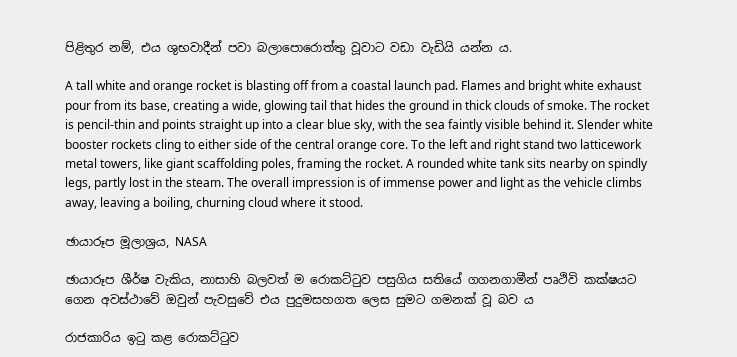පිළිතුර නම්, එය ශුභවාදීන් පවා බලාපොරොත්තු වූවාට වඩා වැඩියි යන්න ය.

A tall white and orange rocket is blasting off from a coastal launch pad. Flames and bright white exhaust pour from its base, creating a wide, glowing tail that hides the ground in thick clouds of smoke. The rocket is pencil‑thin and points straight up into a clear blue sky, with the sea faintly visible behind it. Slender white booster rockets cling to either side of the central orange core. To the left and right stand two latticework metal towers, like giant scaffolding poles, framing the rocket. A rounded white tank sits nearby on spindly legs, partly lost in the steam. The overall impression is of immense power and light as the vehicle climbs away, leaving a boiling, churning cloud where it stood.

ඡායාරූප මූලාශ්‍රය, NASA

ඡායාරූප ශීර්ෂ වැකිය, නාසාහි බලවත් ම රොකට්ටුව පසුගිය සතියේ ගගනගාමීන් පෘථිවි කක්ෂයට ගෙන අවස්ථාවේ ඔවුන් පැවසුවේ එය පුදුමසහගත ලෙස සුමට ගමනක් වූ බව ය

රාජකාරිය ඉටු කළ රොකට්ටුව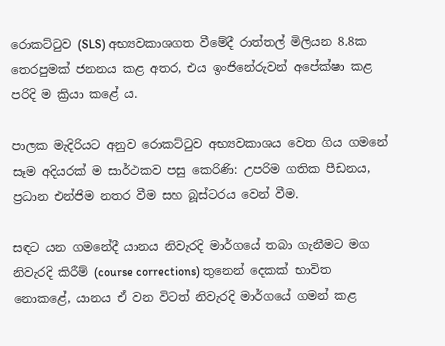රොකට්ටුව (SLS) අභ්‍යවකාශගත වීමේදී රාත්තල් මිලියන 8.8ක තෙරපුමක් ජනනය කළ අතර, එය ඉංජිනේරුවන් අපේක්ෂා කළ පරිදි ම ක්‍රියා කළේ ය.

පාලක මැදිරියට අනුව රොකට්ටුව අභ්‍යවකාශය වෙත ගිය ගමනේ සෑම අදියරක් ම සාර්ථකව පසු කෙරිණි: උපරිම ගතික පීඩනය, ප්‍රධාන එන්ජිම නතර වීම සහ බූස්ටරය වෙන් වීම.

සඳට යන ගමනේදී යානය නිවැරදි මාර්ගයේ තබා ගැනීමට මග නිවැරදි කිරීම් (course corrections) තුනෙන් දෙකක් භාවිත නොකළේ, යානය ඒ වන විටත් නිවැරදි මාර්ගයේ ගමන් කළ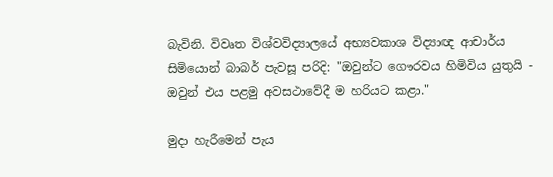බැවිනි. විවෘත විශ්වවිද්‍යාලයේ අභ්‍යවකාශ විද්‍යාඥ ආචාර්ය සිමියොන් බාබර් පැවසූ පරිදි: "ඔවුන්ට ගෞරවය හිමිවිය යුතුයි - ඔවුන් එය පළමු අවසථාවේදී ම හරියට කළා."

මුදා හැරීමෙන් පැය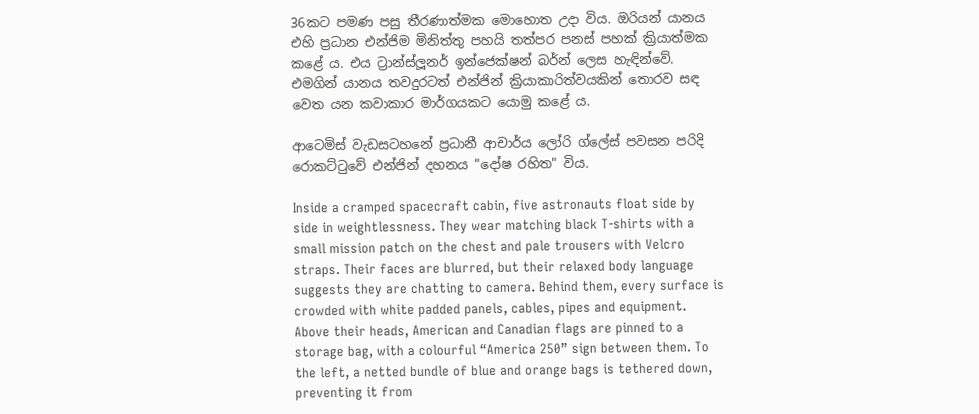36කට පමණ පසු තීරණාත්මක මොහොත උදා විය. ඔරියන් යානය එහි ප්‍රධාන එන්ජිම මිනිත්තු පහයි තත්පර පනස් පහක් ක්‍රියාත්මක කළේ ය. එය ට්‍රාන්ස්ලූනර් ඉන්ජෙක්ෂන් බර්න් ලෙස හැඳින්වේ. එමගින් යානය තවදුරටත් එන්ජින් ක්‍රියාකාරිත්වයකින් තොරව සඳ වෙත යන කවාකාර මාර්ගයකට යොමු කළේ ය.

ආටෙමිස් වැඩසටහනේ ප්‍රධානී ආචාර්ය ලෝරි ග්ලේස් පවසන පරිදි රොකට්ටුවේ එන්ජින් දහනය "දෝෂ රහිත" විය.

Inside a cramped spacecraft cabin, five astronauts float side by side in weightlessness. They wear matching black T‑shirts with a small mission patch on the chest and pale trousers with Velcro straps. Their faces are blurred, but their relaxed body language suggests they are chatting to camera. Behind them, every surface is crowded with white padded panels, cables, pipes and equipment. Above their heads, American and Canadian flags are pinned to a storage bag, with a colourful “America 250” sign between them. To the left, a netted bundle of blue and orange bags is tethered down, preventing it from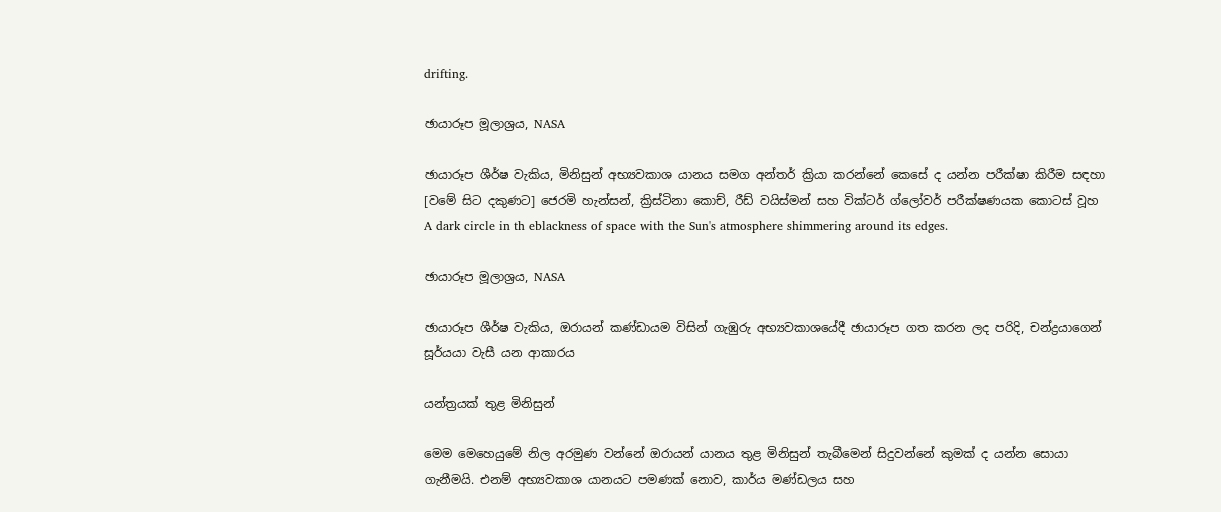drifting.

ඡායාරූප මූලාශ්‍රය, NASA

ඡායාරූප ශීර්ෂ වැකිය, මිනිසුන් අභ්‍යවකාශ යානය සමග අන්තර් ක්‍රියා කරන්නේ කෙසේ ද යන්න පරීක්ෂා කිරීම සඳහා [වමේ සිට දකුණට] ජෙරමි හැන්සන්, ක්‍රිස්ටිනා කොච්, රීඩ් වයිස්මන් සහ වික්ටර් ග්ලෝවර් පරීක්ෂණයක කොටස් වූහ
A dark circle in th eblackness of space with the Sun's atmosphere shimmering around its edges.

ඡායාරූප මූලාශ්‍රය, NASA

ඡායාරූප ශීර්ෂ වැකිය, ඔරායන් කණ්ඩායම විසින් ගැඹුරු අභ්‍යවකාශයේදී ඡායාරූප ගත කරන ලද පරිදි, චන්ද්‍රයාගෙන් සූර්යයා වැසී යන ආකාරය

යන්ත්‍රයක් තුළ මිනිසුන්

මෙම මෙහෙයුමේ නිල අරමුණ වන්නේ ඔරායන් යානය තුළ මිනිසුන් තැබීමෙන් සිදුවන්නේ කුමක් ද යන්න සොයා ගැනීමයි. එනම් අභ්‍යවකාශ යානයට පමණක් නොව, කාර්ය මණ්ඩලය සහ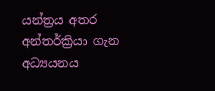යන්ත්‍රය අතර අන්තර්ක්‍රියා ගැන අධ්‍යයනය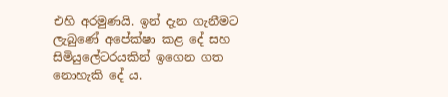එහි අරමුණයි. ඉන් දැන ගැනීමට ලැබුණේ අපේක්ෂා කළ දේ සහ සිමියුලේටරයකින් ඉගෙන ගත නොහැකි දේ ය.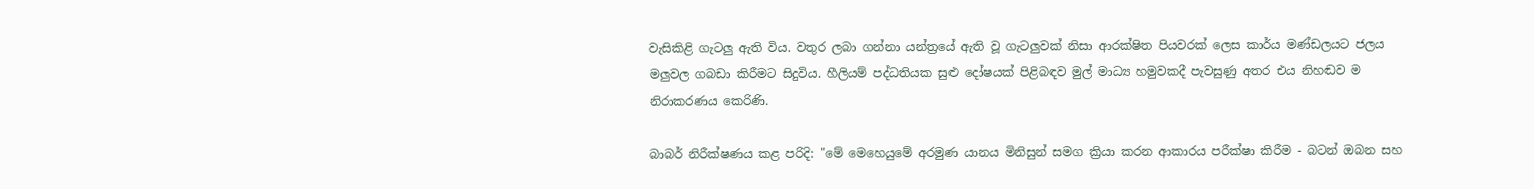වැසිකිළි ගැටලු ඇති විය. වතුර ලබා ගන්නා යන්ත්‍රයේ ඇති වූ ගැටලුවක් නිසා ආරක්ෂිත පියවරක් ලෙස කාර්ය මණ්ඩලයට ජලය මලුවල ගබඩා කිරීමට සිදුවිය. හීලියම් පද්ධතියක සුළු දෝෂයක් පිළිබඳව මුල් මාධ්‍ය හමුවකදී පැවසුණු අතර එය නිහඬව ම නිරාකරණය කෙරිණි.

බාබර් නිරීක්ෂණය කළ පරිදි: "මේ මෙහෙයුමේ අරමුණ යානය මිනිසුන් සමග ක්‍රියා කරන ආකාරය පරීක්ෂා කිරීම - බටන් ඔබන සහ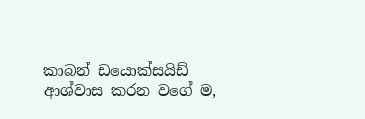කාබන් ඩයොක්සයිඩ් ආශ්වාස කරන වගේ ම,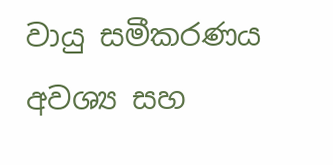වායු සමීකරණය අවශ්‍ය සහ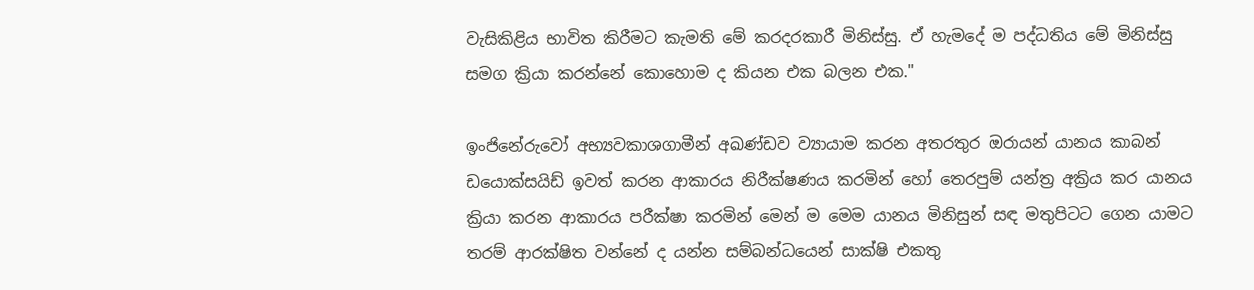වැසිකිළිය භාවිත කිරීමට කැමති මේ කරදරකාරී මිනිස්සු. ඒ හැමදේ ම පද්ධතිය මේ මිනිස්සු සමග ක්‍රියා කරන්නේ කොහොම ද කියන එක බලන එක."

ඉංජිනේරුවෝ අභ්‍යවකාශගාමීන් අඛණ්ඩව ව්‍යායාම කරන අතරතුර ඔරායන් යානය කාබන් ඩයොක්සයිඩ් ඉවත් කරන ආකාරය නිරීක්ෂණය කරමින් හෝ තෙරපුම් යන්ත්‍ර අක්‍රිය කර යානය ක්‍රියා කරන ආකාරය පරීක්ෂා කරමින් මෙන් ම මෙම යානය මිනිසුන් සඳ මතුපිටට ගෙන යාමට තරම් ආරක්ෂිත වන්නේ ද යන්න සම්බන්ධයෙන් සාක්ෂි එකතු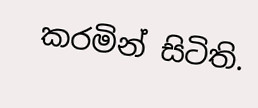කරමින් සිටිති.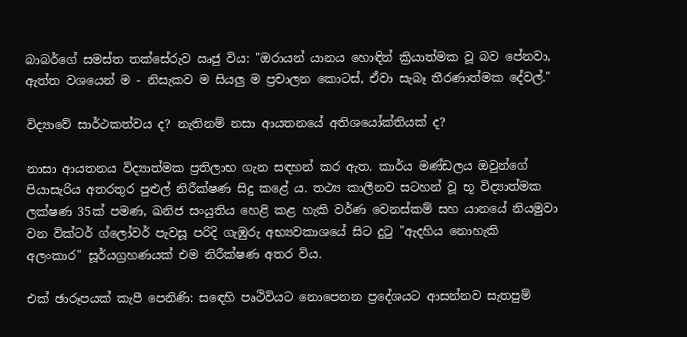බාබර්ගේ සමස්ත තක්සේරුව ඍජු විය: "ඔරායන් යානය හොඳින් ක්‍රියාත්මක වූ බව පේනවා, ඇත්ත වශයෙන් ම - නිසැකව ම සියලු ම ප්‍රචාලන කොටස්, ඒවා සැබෑ තීරණාත්මක දේවල්."

විද්‍යාවේ සාර්ථකත්වය ද? නැතිනම් නසා ආයතනයේ අතිශයෝක්තියක් ද?

නාසා ආයතනය විද්‍යාත්මක ප්‍රතිලාභ ගැන සඳහන් කර ඇත. කාර්ය මණ්ඩලය ඔවුන්ගේ පියාසැරිය අතරතුර පුළුල් නිරීක්ෂණ සිදු කළේ ය. තථ්‍ය කාලීනව සටහන් වූ භූ විද්‍යාත්මක ලක්ෂණ 35ක් පමණ, ඛනිජ සංයුතිය හෙළි කළ හැකි වර්ණ වෙනස්කම් සහ යානයේ නියමුවා වන වික්ටර් ග්ලෝවර් පැවසූ පරිදි ගැඹුරු අභ්‍යවකාශයේ සිට දුටු "ඇදහිය නොහැකි අලංකාර" සූර්යග්‍රහණයක් එම නිරීක්ෂණ අතර විය.

එක් ඡාරූපයක් කැපී පෙනිණි: සඳෙහි පෘථිවියට නොපෙනන ප්‍රදේශයට ආසන්නව සැතපුම්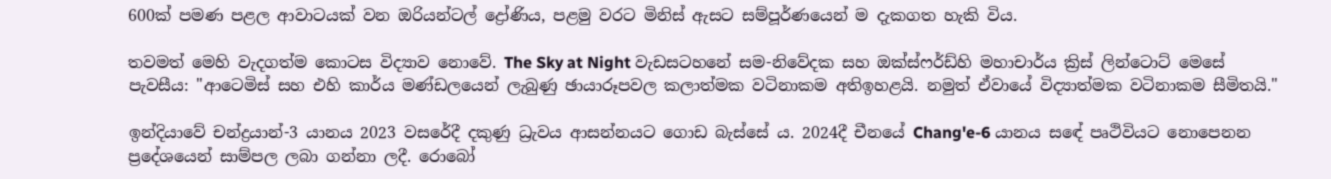600ක් පමණ පළල ආවාටයක් වන ඔරියන්ටල් ද්‍රෝණිය, පළමු වරට මිනිස් ඇසට සම්පූර්ණයෙන් ම දැකගත හැකි විය.

තවමත් මෙහි වැදගත්ම කොටස විද්‍යාව නොවේ. The Sky at Night වැඩසටහනේ සම-නිවේදක සහ ඔක්ස්ෆර්ඩ්හි මහාචාර්ය ක්‍රිස් ලින්ටොට් මෙසේ පැවසීය: "ආටෙමිස් සහ එහි කාර්ය මණ්ඩලයෙන් ලැබුණු ඡායාරූපවල කලාත්මක වටිනාකම අතිඉහළයි. නමුත් ඒවායේ විද්‍යාත්මක වටිනාකම සීමිතයි."

ඉන්දියාවේ චන්ද්‍රයාන්-3 යානය 2023 වසරේදී දකුණු ධ්‍රැවය ආසන්නයට ගොඩ බැස්සේ ය. 2024දී චීනයේ Chang'e-6 යානය සඳේ පෘථිවියට නොපෙනන ප්‍රදේශයෙන් සාම්පල ලබා ගන්නා ලදී. රොබෝ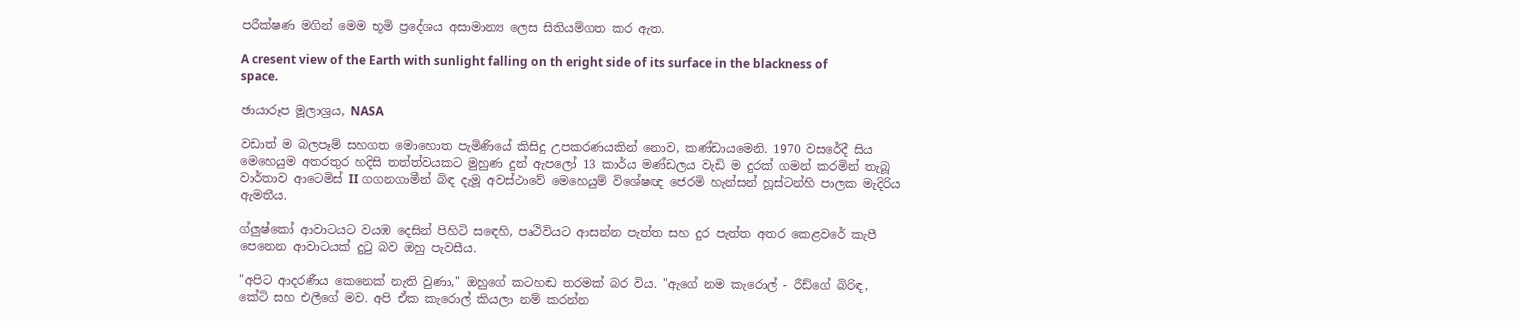පරීක්ෂණ මගින් මෙම භූමි ප්‍රදේශය අසාමාන්‍ය ලෙස සිතියම්ගත කර ඇත.

A cresent view of the Earth with sunlight falling on th eright side of its surface in the blackness of space.

ඡායාරූප මූලාශ්‍රය, NASA

වඩාත් ම බලපෑම් සහගත මොහොත පැමිණියේ කිසිදු උපකරණයකින් නොව, කණ්ඩායමෙනි. 1970 වසරේදී සිය මෙහෙයුම අතරතුර හදිසි තත්ත්වයකට මුහුණ දුන් ඇපලෝ 13 කාර්ය මණ්ඩලය වැඩි ම දුරක් ගමන් කරමින් තැබූ වාර්තාව ආටෙමිස් II ගගනගාමීන් බිඳ දැමූ අවස්ථාවේ මෙහෙයුම් විශේෂඥ ජෙරමි හැන්සන් හූස්ටන්හි පාලක මැදිරිය ඇමතීය.

ග්ලුෂ්කෝ ආවාටයට වයඹ දෙසින් පිහිටි සඳෙහි, පෘථිවියට ආසන්න පැත්ත සහ දුර පැත්ත අතර කෙළවරේ කැපී පෙනෙන ආවාටයක් දුටු බව ඔහු පැවසීය.

"අපිට ආදරණීය කෙනෙක් නැති වුණා," ඔහුගේ කටහඬ තරමක් බර විය. "ඇගේ නම කැරොල් - රීඩ්ගේ බිරිඳ, කේටි සහ එලීගේ මව. අපි ඒක කැරොල් කියලා නම් කරන්න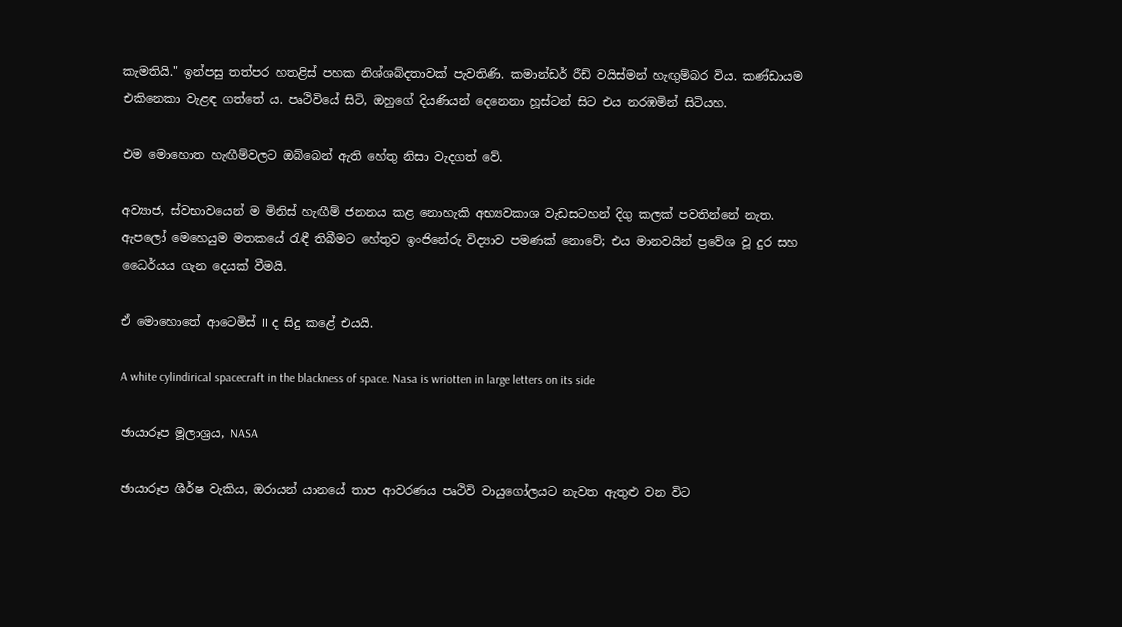කැමතියි." ඉන්පසු තත්පර හතළිස් පහක නිශ්ශබ්දතාවක් පැවතිණි. කමාන්ඩර් රීඩ් වයිස්මන් හැඟුම්බර විය. කණ්ඩායම එකිනෙකා වැළඳ ගත්තේ ය. පෘථිවියේ සිටි, ඔහුගේ දියණියන් දෙනෙනා හූස්ටන් සිට එය නරඹමින් සිටියහ.

එම මොහොත හැඟීම්වලට ඔබ්බෙන් ඇති හේතු නිසා වැදගත් වේ.

අව්‍යාජ, ස්වභාවයෙන් ම මිනිස් හැඟීම් ජනනය කළ නොහැකි අභ්‍යවකාශ වැඩසටහන් දිගු කලක් පවතින්නේ නැත. ඇපලෝ මෙහෙයුම මතකයේ රැඳී තිබීමට හේතුව ඉංජිනේරු විද්‍යාව පමණක් නොවේ; එය මානවයින් ප්‍රවේශ වූ දුර සහ ධෛර්යය ගැන දෙයක් වීමයි.

ඒ මොහොතේ ආටෙමිස් II ද සිදු කළේ එයයි.

A white cylindirical spacecraft in the blackness of space. Nasa is wriotten in large letters on its side

ඡායාරූප මූලාශ්‍රය, NASA

ඡායාරූප ශීර්ෂ වැකිය, ඔරායන් යානයේ තාප ආවරණය පෘථිවි වායුගෝලයට නැවත ඇතුළු වන විට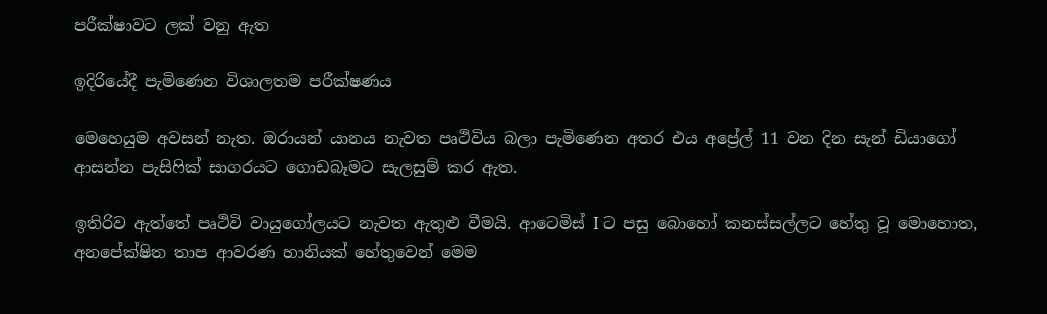පරීක්ෂාවට ලක් වනු ඇත

ඉදිරියේදී පැමිණෙන විශාලතම පරීක්ෂණය

මෙහෙයුම අවසන් නැත. ඔරායන් යානය නැවත පෘථිවිය බලා පැමිණෙන අතර එය අප්‍රේල් 11 වන දින සැන් ඩියාගෝ ආසන්න පැසිෆික් සාගරයට ගොඩබෑමට සැලසුම් කර ඇත.

ඉතිරිව ඇත්තේ පෘථිවි වායුගෝලයට නැවත ඇතුළු වීමයි. ආටෙමිස් I ට පසු බොහෝ කනස්සල්ලට හේතු වූ මොහොත, අනපේක්ෂිත තාප ආවරණ හානියක් හේතුවෙන් මෙම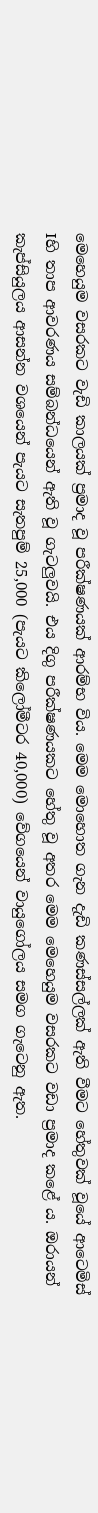මෙහෙයුම වසරකට වැඩි කාලයක් ප්‍රමාද වූ පරීක්ෂණයක් ආරම්භ විය. මෙම මොහොත ගැන දැඩි කණස්සල්ලක් ඇති වීමට හේතුවක් වූයේ ආටෙමිස් Iහි තාප ආවරණය සම්බන්ධයෙන් ඇති වූ ගැටලුවයි. එය දිගු පරීක්ෂණයකට හේතු වූ අතර මෙම මෙහෙයුම වසරකට වඩා ප්‍රමාද කළේ ය. ඔරායන් කැප්සියුලය ආසන්න වශයෙන් පැයට සැතපුම් 25,000 (පැයට කිලෝමීටර 40,000) වේගයෙන් වායුගෝලය සමග ගැටෙනු ඇත.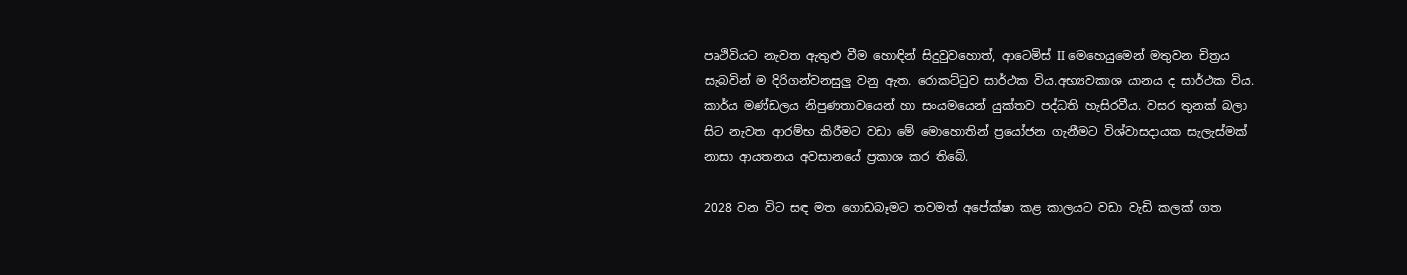පෘථිවියට නැවත ඇතුළු වීම හොඳින් සිදුවුවහොත්, ආටෙමිස් II මෙහෙයුමෙන් මතුවන චිත්‍රය සැබවින් ම දිරිගන්වනසුලු වනු ඇත. රොකට්ටුව සාර්ථක විය.අභ්‍යවකාශ යානය ද සාර්ථක විය. කාර්ය මණ්ඩලය නිපුණතාවයෙන් හා සංයමයෙන් යුක්තව පද්ධති හැසිරවීය. වසර තුනක් බලා සිට නැවත ආරම්භ කිරීමට වඩා මේ මොහොතින් ප්‍රයෝජන ගැනීමට විශ්වාසදායක සැලැස්මක් නාසා ආයතනය අවසානයේ ප්‍රකාශ කර තිබේ.

2028 වන විට සඳ මත ගොඩබෑමට තවමත් අපේක්ෂා කළ කාලයට වඩා වැඩි කලක් ගත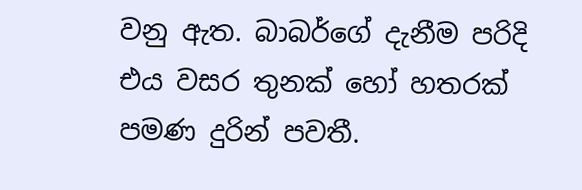වනු ඇත. බාබර්ගේ දැනීම පරිදි එය වසර තුනක් හෝ හතරක් පමණ දුරින් පවතී.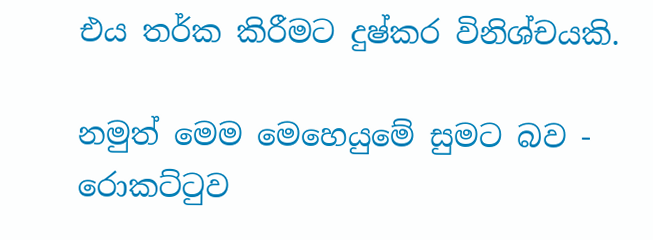එය තර්ක කිරීමට දුෂ්කර විනිශ්චයකි.

නමුත් මෙම මෙහෙයුමේ සුමට බව - රොකට්ටුව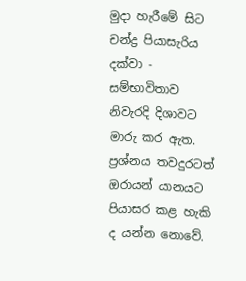මුදා හැරීමේ සිට චන්ද්‍ර පියාසැරිය දක්වා - සම්භාවිතාව නිවැරදි දිශාවට මාරු කර ඇත. ප්‍රශ්නය තවදුරටත් ඔරායන් යානයට පියාසර කළ හැකි ද යන්න නොවේ.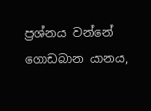ප්‍රශ්නය වන්නේ ගොඩබාන යානය,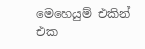මෙහෙයුම් එකින් එක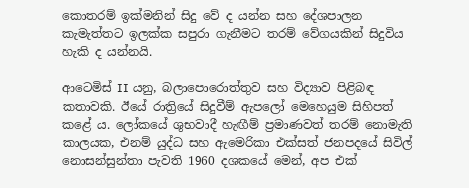කොතරම් ඉක්මනින් සිදු වේ ද යන්න සහ දේශපාලන කැමැත්තට ඉලක්ක සපුරා ගැනීමට තරම් වේගයකින් සිදුවිය හැකි ද යන්නයි.

ආටෙමිස් II යනු, බලාපොරොත්තුව සහ විද්‍යාව පිළිබඳ කතාවකි. ඊයේ රාත්‍රියේ සිදුවීම් ඇපලෝ මෙහෙයුම සිහිපත් කළේ ය. ලෝකයේ ශුභවාදී හැඟීම් ප්‍රමාණවත් තරම් නොමැති කාලයක, එනම් යුද්ධ සහ ඇමෙරිකා එක්සත් ජනපදයේ සිවිල් නොසන්සුන්තා පැවති 1960 දශකයේ මෙන්, අප එක්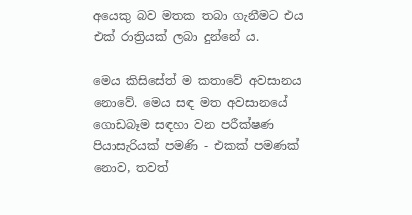අයෙකු බව මතක තබා ගැනීමට එය එක් රාත්‍රියක් ලබා දුන්නේ ය.

මෙය කිසිසේත් ම කතාවේ අවසානය නොවේ. මෙය සඳ මත අවසානයේ ගොඩබෑම සඳහා වන පරීක්ෂණ පියාසැරියක් පමණි - එකක් පමණක් නොව, තවත්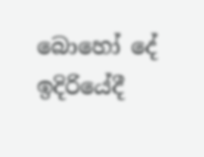බොහෝ දේ ඉදිරියේදී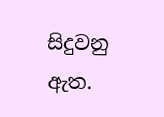සිදුවනු ඇත.